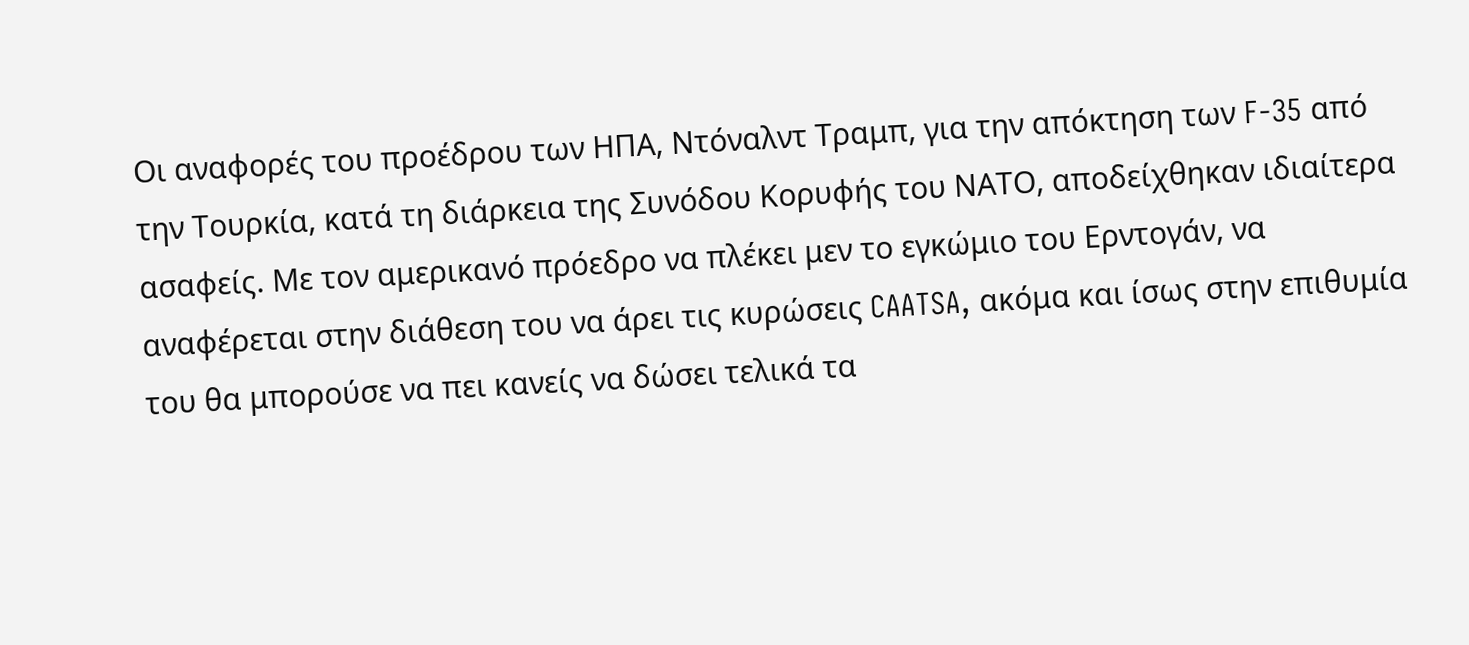Οι αναφορές του προέδρου των ΗΠΑ, Ντόναλντ Τραμπ, για την απόκτηση των F-35 από την Τουρκία, κατά τη διάρκεια της Συνόδου Κορυφής του ΝΑΤΟ, αποδείχθηκαν ιδιαίτερα ασαφείς. Με τον αμερικανό πρόεδρο να πλέκει μεν το εγκώμιο του Ερντογάν, να αναφέρεται στην διάθεση του να άρει τις κυρώσεις CAATSA, ακόμα και ίσως στην επιθυμία του θα μπορούσε να πει κανείς να δώσει τελικά τα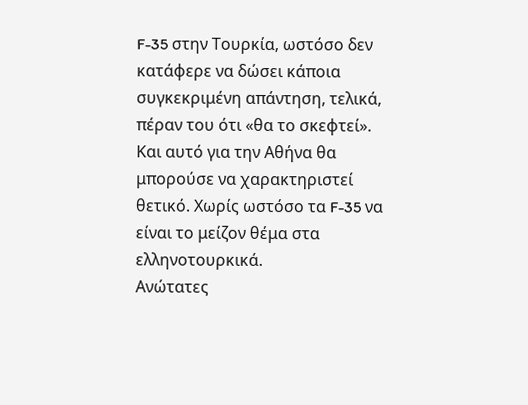F-35 στην Τουρκία, ωστόσο δεν κατάφερε να δώσει κάποια συγκεκριμένη απάντηση, τελικά, πέραν του ότι «θα το σκεφτεί».
Και αυτό για την Αθήνα θα μπορούσε να χαρακτηριστεί θετικό. Χωρίς ωστόσο τα F-35 να είναι το μείζον θέμα στα ελληνοτουρκικά.
Ανώτατες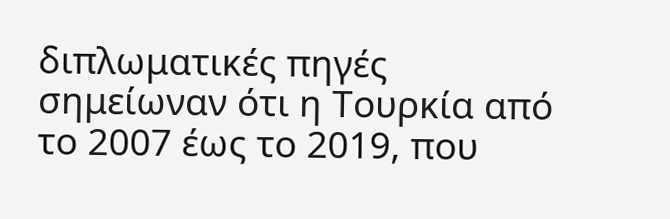διπλωματικές πηγές σημείωναν ότι η Τουρκία από το 2007 έως το 2019, που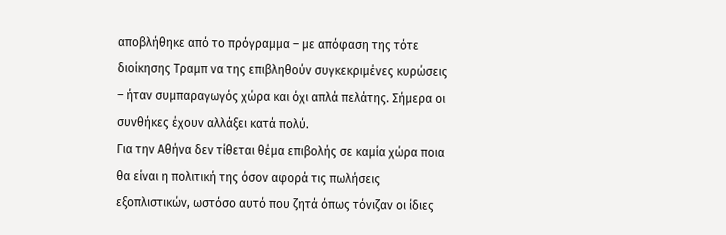αποβλήθηκε από το πρόγραμμα – με απόφαση της τότε διοίκησης Τραμπ να της επιβληθούν συγκεκριμένες κυρώσεις – ήταν συμπαραγωγός χώρα και όχι απλά πελάτης. Σήμερα οι συνθήκες έχουν αλλάξει κατά πολύ.
Για την Αθήνα δεν τίθεται θέμα επιβολής σε καμία χώρα ποια θα είναι η πολιτική της όσον αφορά τις πωλήσεις εξοπλιστικών, ωστόσο αυτό που ζητά όπως τόνιζαν οι ίδιες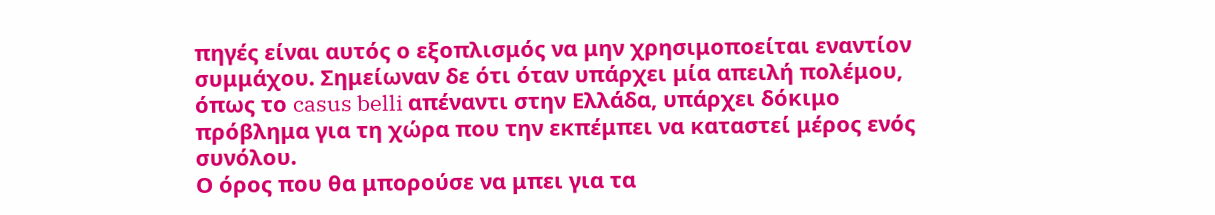πηγές είναι αυτός ο εξοπλισμός να μην χρησιμοποείται εναντίον συμμάχου. Σημείωναν δε ότι όταν υπάρχει μία απειλή πολέμου, όπως το casus belli απέναντι στην Ελλάδα, υπάρχει δόκιμο πρόβλημα για τη χώρα που την εκπέμπει να καταστεί μέρος ενός συνόλου.
Ο όρος που θα μπορούσε να μπει για τα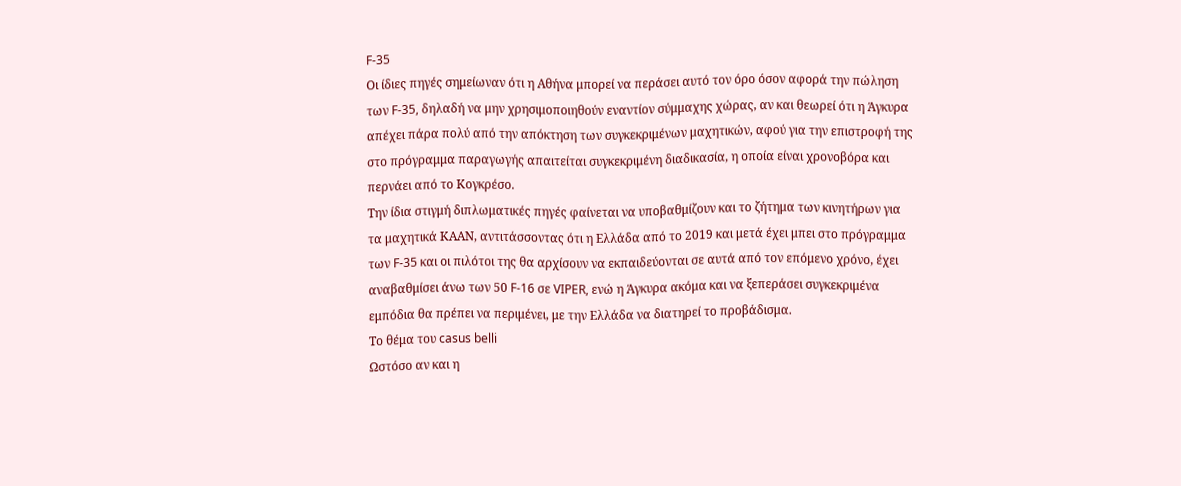F-35
Οι ίδιες πηγές σημείωναν ότι η Αθήνα μπορεί να περάσει αυτό τον όρο όσον αφορά την πώληση των F-35, δηλαδή να μην χρησιμοποιηθούν εναντίον σύμμαχης χώρας, αν και θεωρεί ότι η Άγκυρα απέχει πάρα πολύ από την απόκτηση των συγκεκριμένων μαχητικών, αφού για την επιστροφή της στο πρόγραμμα παραγωγής απαιτείται συγκεκριμένη διαδικασία, η οποία είναι χρονοβόρα και περνάει από το Κογκρέσο.
Την ίδια στιγμή διπλωματικές πηγές φαίνεται να υποβαθμίζουν και το ζήτημα των κινητήρων για τα μαχητικά ΚΑΑΝ, αντιτάσσοντας ότι η Ελλάδα από το 2019 και μετά έχει μπει στο πρόγραμμα των F-35 και οι πιλότοι της θα αρχίσουν να εκπαιδεύονται σε αυτά από τον επόμενο χρόνο, έχει αναβαθμίσει άνω των 50 F-16 σε VIPER, ενώ η Άγκυρα ακόμα και να ξεπεράσει συγκεκριμένα εμπόδια θα πρέπει να περιμένει, με την Ελλάδα να διατηρεί το προβάδισμα.
Το θέμα του casus belli
Ωστόσο αν και η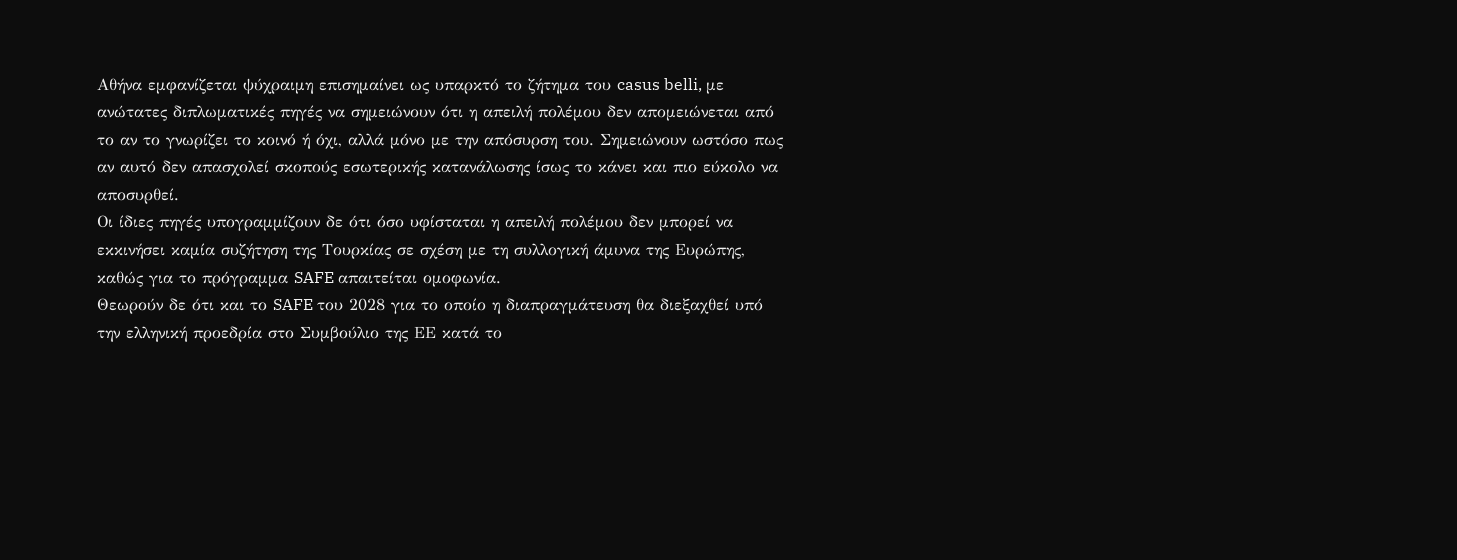Αθήνα εμφανίζεται ψύχραιμη επισημαίνει ως υπαρκτό το ζήτημα του casus belli, με ανώτατες διπλωματικές πηγές να σημειώνουν ότι η απειλή πολέμου δεν απομειώνεται από το αν το γνωρίζει το κοινό ή όχι, αλλά μόνο με την απόσυρση του. Σημειώνουν ωστόσο πως αν αυτό δεν απασχολεί σκοπούς εσωτερικής κατανάλωσης ίσως το κάνει και πιο εύκολο να αποσυρθεί.
Οι ίδιες πηγές υπογραμμίζουν δε ότι όσο υφίσταται η απειλή πολέμου δεν μπορεί να εκκινήσει καμία συζήτηση της Τουρκίας σε σχέση με τη συλλογική άμυνα της Ευρώπης, καθώς για το πρόγραμμα SAFE απαιτείται ομοφωνία.
Θεωρούν δε ότι και το SAFE του 2028 για το οποίο η διαπραγμάτευση θα διεξαχθεί υπό την ελληνική προεδρία στο Συμβούλιο της ΕΕ κατά το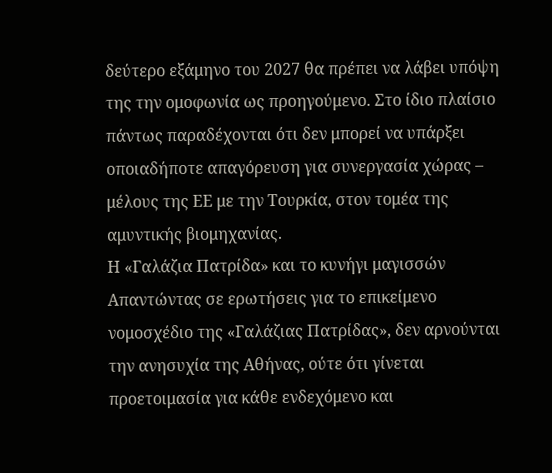δεύτερο εξάμηνο του 2027 θα πρέπει να λάβει υπόψη της την ομοφωνία ως προηγούμενο. Στο ίδιο πλαίσιο πάντως παραδέχονται ότι δεν μπορεί να υπάρξει οποιαδήποτε απαγόρευση για συνεργασία χώρας – μέλους της ΕΕ με την Τουρκία, στον τομέα της αμυντικής βιομηχανίας.
Η «Γαλάζια Πατρίδα» και το κυνήγι μαγισσών
Απαντώντας σε ερωτήσεις για το επικείμενο νομοσχέδιο της «Γαλάζιας Πατρίδας», δεν αρνούνται την ανησυχία της Αθήνας, ούτε ότι γίνεται προετοιμασία για κάθε ενδεχόμενο και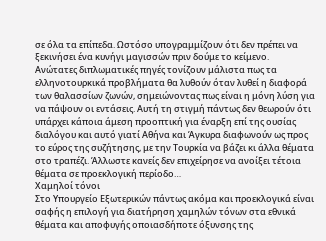σε όλα τα επίπεδα. Ωστόσο υπογραμμίζουν ότι δεν πρέπει να ξεκινήσει ένα κυνήγι μαγισσών πριν δούμε το κείμενο.
Ανώτατες διπλωματικές πηγές τονίζουν μάλιστα πως τα ελληνοτουρκικά προβλήματα θα λυθούν όταν λυθεί η διαφορά των θαλασσίων ζωνών, σημειώνοντας πως είναι η μόνη λύση για να πάψουν οι εντάσεις. Αυτή τη στιγμή πάντως δεν θεωρούν ότι υπάρχει κάποια άμεση προοπτική για έναρξη επί της ουσίας διαλόγου και αυτό γιατί Αθήνα και Άγκυρα διαφωνούν ως προς το εύρος της συζήτησης, με την Τουρκία να βάζει κι άλλα θέματα στο τραπέζι. Άλλωστε κανείς δεν επιχείρησε να ανοίξει τέτοια θέματα σε προεκλογική περίοδο…
Χαμηλοί τόνοι
Στο Υπουργείο Εξωτερικών πάντως ακόμα και προεκλογικά είναι σαφής η επιλογή για διατήρηση χαμηλών τόνων στα εθνικά θέματα και αποφυγής οποιασδήποτε όξυνσης της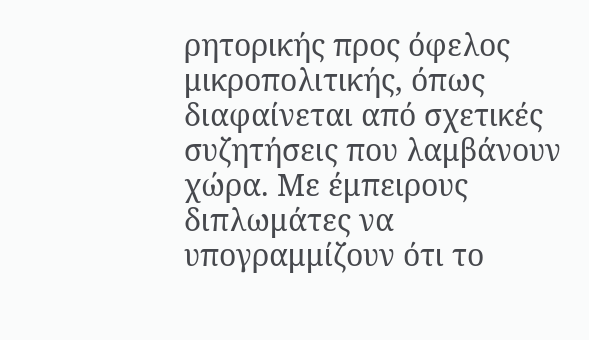ρητορικής προς όφελος μικροπολιτικής, όπως διαφαίνεται από σχετικές συζητήσεις που λαμβάνουν χώρα. Με έμπειρους διπλωμάτες να υπογραμμίζουν ότι το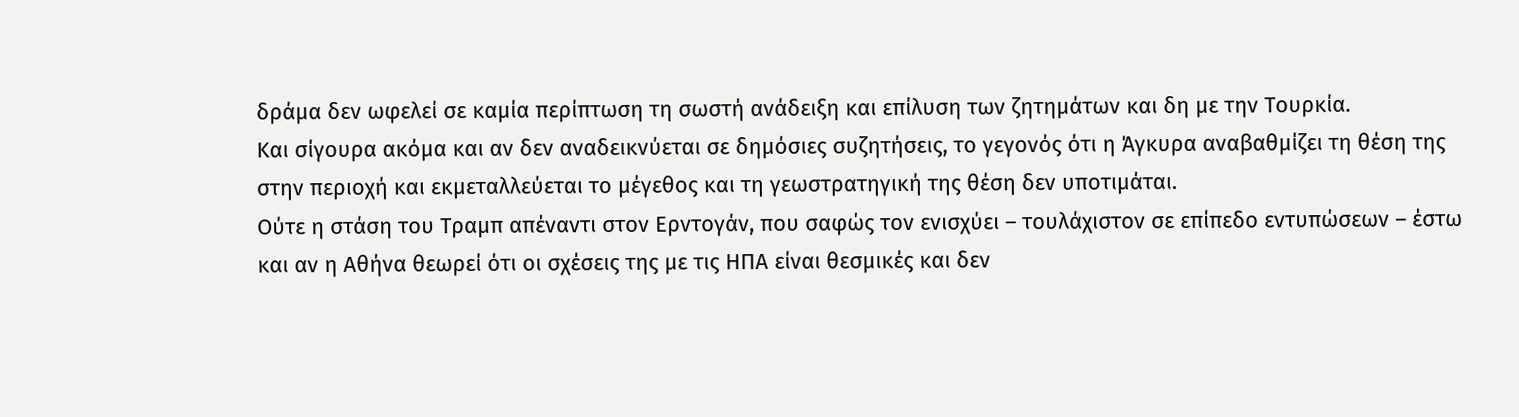δράμα δεν ωφελεί σε καμία περίπτωση τη σωστή ανάδειξη και επίλυση των ζητημάτων και δη με την Τουρκία.
Και σίγουρα ακόμα και αν δεν αναδεικνύεται σε δημόσιες συζητήσεις, το γεγονός ότι η Άγκυρα αναβαθμίζει τη θέση της στην περιοχή και εκμεταλλεύεται το μέγεθος και τη γεωστρατηγική της θέση δεν υποτιμάται.
Ούτε η στάση του Τραμπ απέναντι στον Ερντογάν, που σαφώς τον ενισχύει – τουλάχιστον σε επίπεδο εντυπώσεων – έστω και αν η Αθήνα θεωρεί ότι οι σχέσεις της με τις ΗΠΑ είναι θεσμικές και δεν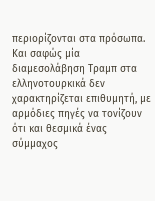περιορίζονται στα πρόσωπα. Και σαφώς μία διαμεσολάβηση Τραμπ στα ελληνοτουρκικά δεν χαρακτηρίζεται επιθυμητή, με αρμόδιες πηγές να τονίζουν ότι και θεσμικά ένας σύμμαχος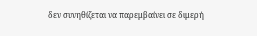δεν συνηθίζεται να παρεμβαίνει σε διμερή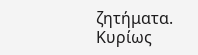ζητήματα. Κυρίως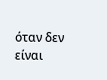όταν δεν είναι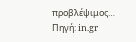προβλέψιμος…
Πηγή: in.gr